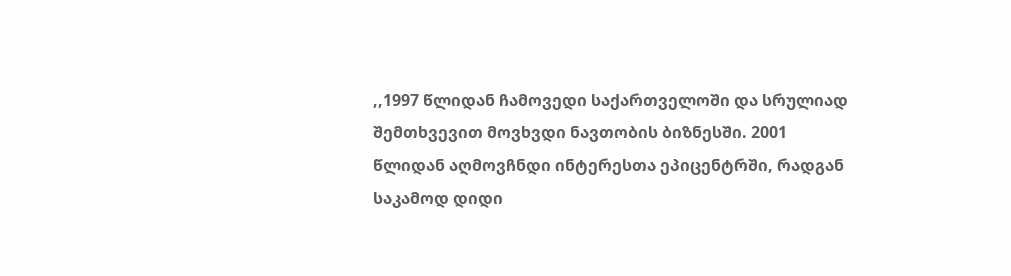,,1997 წლიდან ჩამოვედი საქართველოში და სრულიად შემთხვევით მოვხვდი ნავთობის ბიზნესში. 2001 წლიდან აღმოვჩნდი ინტერესთა ეპიცენტრში, რადგან საკამოდ დიდი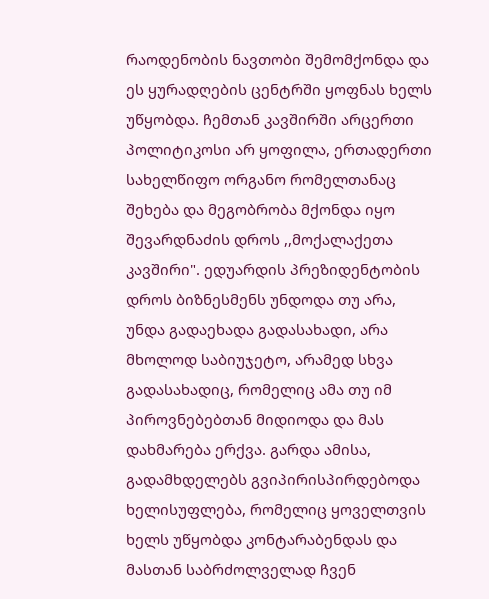რაოდენობის ნავთობი შემომქონდა და ეს ყურადღების ცენტრში ყოფნას ხელს უწყობდა. ჩემთან კავშირში არცერთი პოლიტიკოსი არ ყოფილა, ერთადერთი სახელწიფო ორგანო რომელთანაც შეხება და მეგობრობა მქონდა იყო შევარდნაძის დროს ,,მოქალაქეთა კავშირი". ედუარდის პრეზიდენტობის დროს ბიზნესმენს უნდოდა თუ არა, უნდა გადაეხადა გადასახადი, არა მხოლოდ საბიუჯეტო, არამედ სხვა გადასახადიც, რომელიც ამა თუ იმ პიროვნებებთან მიდიოდა და მას დახმარება ერქვა. გარდა ამისა, გადამხდელებს გვიპირისპირდებოდა ხელისუფლება, რომელიც ყოველთვის ხელს უწყობდა კონტარაბენდას და მასთან საბრძოლველად ჩვენ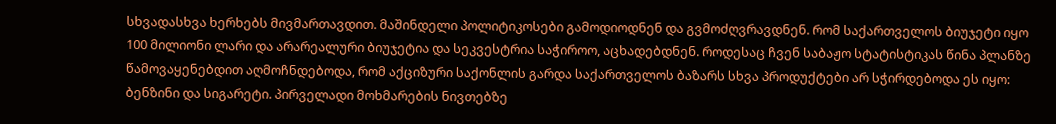სხვადასხვა ხერხებს მივმართავდით. მაშინდელი პოლიტიკოსები გამოდიოდნენ და გვმოძღვრავდნენ. რომ საქართველოს ბიუჯეტი იყო 100 მილიონი ლარი და არარეალური ბიუჯეტია და სეკვესტრია საჭიროო, აცხადებდნენ. როდესაც ჩვენ საბაჟო სტატისტიკას წინა პლანზე წამოვაყენებდით აღმოჩნდებოდა, რომ აქციზური საქონლის გარდა საქართველოს ბაზარს სხვა პროდუქტები არ სჭირდებოდა ეს იყო: ბენზინი და სიგარეტი. პირველადი მოხმარების ნივთებზე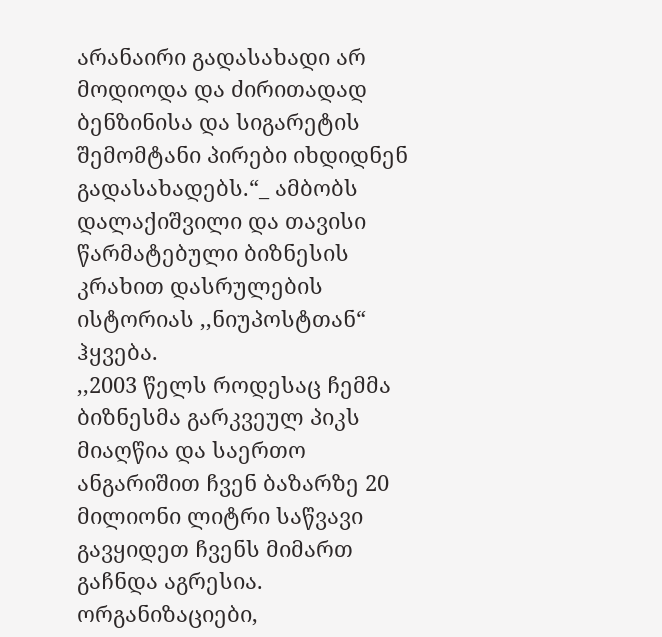არანაირი გადასახადი არ მოდიოდა და ძირითადად ბენზინისა და სიგარეტის შემომტანი პირები იხდიდნენ გადასახადებს.“_ ამბობს დალაქიშვილი და თავისი წარმატებული ბიზნესის კრახით დასრულების ისტორიას ,,ნიუპოსტთან“ ჰყვება.
,,2003 წელს როდესაც ჩემმა ბიზნესმა გარკვეულ პიკს მიაღწია და საერთო ანგარიშით ჩვენ ბაზარზე 20 მილიონი ლიტრი საწვავი გავყიდეთ ჩვენს მიმართ გაჩნდა აგრესია. ორგანიზაციები,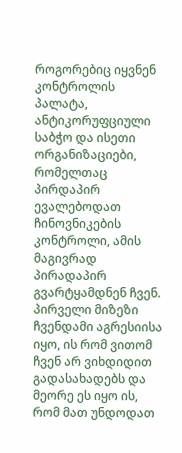როგორებიც იყვნენ კონტროლის პალატა, ანტიკორუფციული საბჭო და ისეთი ორგანიზაციები, რომელთაც პირდაპირ ევალებოდათ ჩინოვნიკების კონტროლი, ამის მაგივრად პირადაპირ გვარტყამდნენ ჩვენ. პირველი მიზეზი ჩვენდამი აგრესიისა იყო, ის რომ ვითომ ჩვენ არ ვიხდიდით გადასახადებს და მეორე ეს იყო ის, რომ მათ უნდოდათ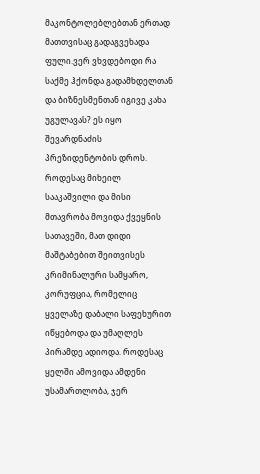მაკონტოლებლებთან ერთად მათთვისაც გადაგვეხადა ფული.ვერ ვხვდებოდი რა საქმე ჰქონდა გადამხდელთან და ბიზნესმენთან იგივე კახა უგულავას? ეს იყო შევარდნაძის პრეზიდენტობის დროს.
როდესაც მიხეილ სააკაშვილი და მისი მთავრობა მოვიდა ქვეყნის სათავეში, მათ დიდი მაშტაბებით შეითვისეს კრიმინალური სამყარო, კორუფცია, რომელიც ყველაზე დაბალი საფეხურით იწყებოდა და უმაღლეს პირამდე ადიოდა. როდესაც ყელში ამოვიდა ამდენი უსამართლობა, ჯერ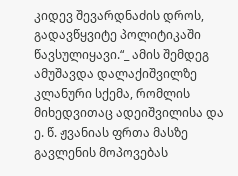კიდევ შევარდნაძის დროს, გადავწყვიტე პოლიტიკაში წავსულიყავი.“_ ამის შემდეგ ამუშავდა დალაქიშვილზე კლანური სქემა, რომლის მიხედვითაც ადეიშვილისა და ე. წ. ჟვანიას ფრთა მასზე გავლენის მოპოვებას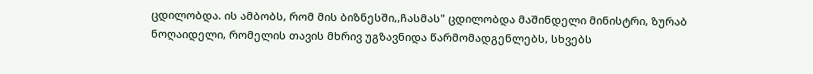ცდილობდა. ის ამბობს, რომ მის ბიზნესში,,ჩასმას" ცდილობდა მაშინდელი მინისტრი, ზურაბ ნოღაიდელი, რომელის თავის მხრივ უგზავნიდა წარმომადგენლებს, სხვებს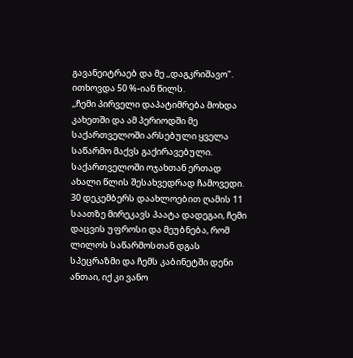გავანეიტრაებ და მე ,,დაგკრიშავო". ითხოვდა 50 %-იან წილს.
,,ჩემი პირველი დაპატიმრება მოხდა კახეთში და ამ პერიოდში მე საქართველოში არსებული ყველა საწარმო მაქვს გაქირავებული. საქართველოში ოჯახთან ერთად ახალი წლის შესახვედრად ჩამოვედი. 30 დეკემბერს დაახლოებით ღამის 11 საათზე მირეკავს პაატა დადეგაი, ჩემი დაცვის უფროსი და მეუბნება, რომ ლილოს საწარმოსთან დგას სპეცრაზმი და ჩემს კაბინეტში დენი ანთაი, იქ კი ვანო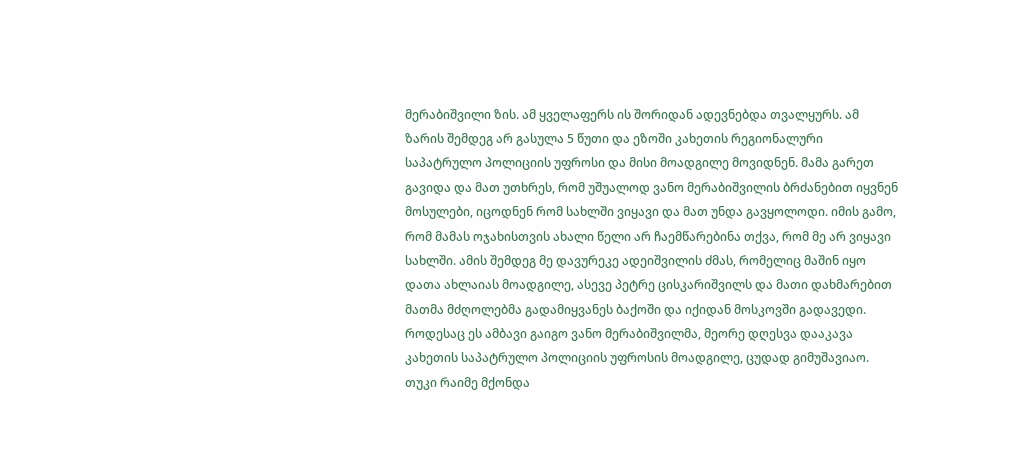მერაბიშვილი ზის. ამ ყველაფერს ის შორიდან ადევნებდა თვალყურს. ამ ზარის შემდეგ არ გასულა 5 წუთი და ეზოში კახეთის რეგიონალური საპატრულო პოლიციის უფროსი და მისი მოადგილე მოვიდნენ. მამა გარეთ გავიდა და მათ უთხრეს, რომ უშუალოდ ვანო მერაბიშვილის ბრძანებით იყვნენ მოსულები, იცოდნენ რომ სახლში ვიყავი და მათ უნდა გავყოლოდი. იმის გამო, რომ მამას ოჯახისთვის ახალი წელი არ ჩაემწარებინა თქვა, რომ მე არ ვიყავი სახლში. ამის შემდეგ მე დავურეკე ადეიშვილის ძმას, რომელიც მაშინ იყო დათა ახლაიას მოადგილე, ასევე პეტრე ცისკარიშვილს და მათი დახმარებით მათმა მძღოლებმა გადამიყვანეს ბაქოში და იქიდან მოსკოვში გადავედი. როდესაც ეს ამბავი გაიგო ვანო მერაბიშვილმა, მეორე დღესვა დააკავა კახეთის საპატრულო პოლიციის უფროსის მოადგილე, ცუდად გიმუშავიაო.
თუკი რაიმე მქონდა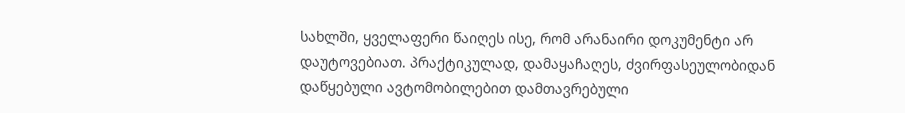სახლში, ყველაფერი წაიღეს ისე, რომ არანაირი დოკუმენტი არ დაუტოვებიათ. პრაქტიკულად, დამაყაჩაღეს, ძვირფასეულობიდან დაწყებული ავტომობილებით დამთავრებული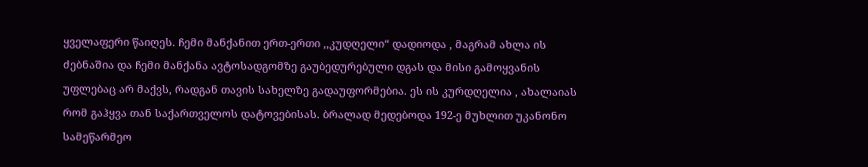ყველაფერი წაიღეს. ჩემი მანქანით ერთ-ერთი ,,კუდღელი“ დადიოდა , მაგრამ ახლა ის ძებნაშია და ჩემი მანქანა ავტოსადგომზე გაუბედურებული დგას და მისი გამოყვანის უფლებაც არ მაქვს, რადგან თავის სახელზე გადაუფორმებია. ეს ის კურდღელია , ახალაიას რომ გაჰყვა თან საქართველოს დატოვებისას. ბრალად მედებოდა 192-ე მუხლით უკანონო სამეწარმეო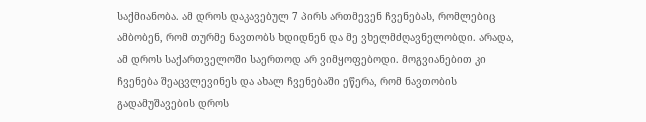საქმიანობა. ამ დროს დაკავებულ 7 პირს ართმევენ ჩვენებას, რომლებიც ამბობენ, რომ თურმე ნავთობს ხდიდნენ და მე ვხელმძღავნელობდი. არადა, ამ დროს საქართველოში საერთოდ არ ვიმყოფებოდი. მოგვიანებით კი ჩვენება შეაცვლევინეს და ახალ ჩვენებაში ეწერა, რომ ნავთობის გადამუშავების დროს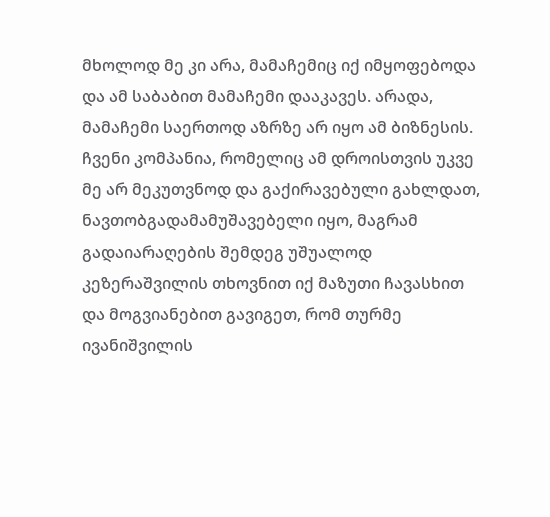მხოლოდ მე კი არა, მამაჩემიც იქ იმყოფებოდა და ამ საბაბით მამაჩემი დააკავეს. არადა, მამაჩემი საერთოდ აზრზე არ იყო ამ ბიზნესის. ჩვენი კომპანია, რომელიც ამ დროისთვის უკვე მე არ მეკუთვნოდ და გაქირავებული გახლდათ, ნავთობგადამამუშავებელი იყო, მაგრამ გადაიარაღების შემდეგ უშუალოდ კეზერაშვილის თხოვნით იქ მაზუთი ჩავასხით და მოგვიანებით გავიგეთ, რომ თურმე ივანიშვილის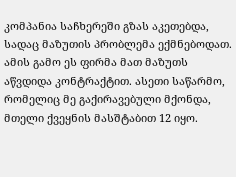კომპანია საჩხერეში გზას აკეთებდა, სადაც მაზუთის პრობლემა ექმნებოდათ. ამის გამო ეს ფირმა მათ მაზუთს აწვდიდა კონტრაქტით. ასეთი საწარმო, რომელიც მე გაქირავებული მქონდა, მთელი ქვეყნის მასშტაბით 12 იყო.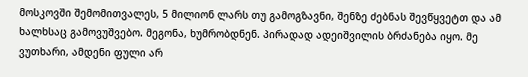მოსკოვში შემომითვალეს, 5 მილიონ ლარს თუ გამოგზავნი, შენზე ძებნას შევწყვეტთ და ამ ხალხსაც გამოვუშვებო. მეგონა, ხუმრობდნენ. პირადად ადეიშვილის ბრძანება იყო. მე ვუთხარი, ამდენი ფული არ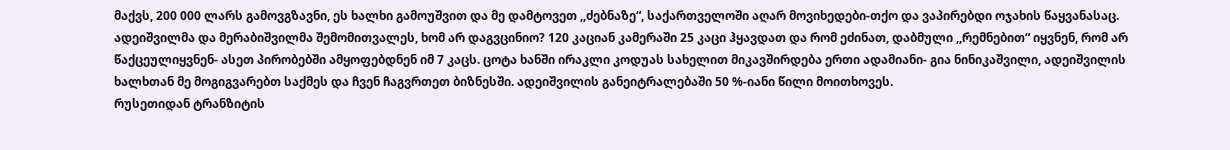მაქვს, 200 000 ლარს გამოვგზავნი, ეს ხალხი გამოუშვით და მე დამტოვეთ ,,ძებნაზე“, საქართველოში აღარ მოვიხედები-თქო და ვაპირებდი ოჯახის წაყვანასაც. ადეიშვილმა და მერაბიშვილმა შემომითვალეს, ხომ არ დაგვცინიო? 120 კაციან კამერაში 25 კაცი ჰყავდათ და რომ ეძინათ, დაბმული ,,რემნებით“ იყვნენ, რომ არ წაქცეულიყვნენ- ასეთ პირობებში ამყოფებდნენ იმ 7 კაცს. ცოტა ხანში ირაკლი კოდუას სახელით მიკავშირდება ერთი ადამიანი- გია ნინიკაშვილი, ადეიშვილის ხალხთან მე მოგიგვარებთ საქმეს და ჩვენ ჩაგვრთეთ ბიზნესში. ადეიშვილის განეიტრალებაში 50 %-იანი წილი მოითხოვეს.
რუსეთიდან ტრანზიტის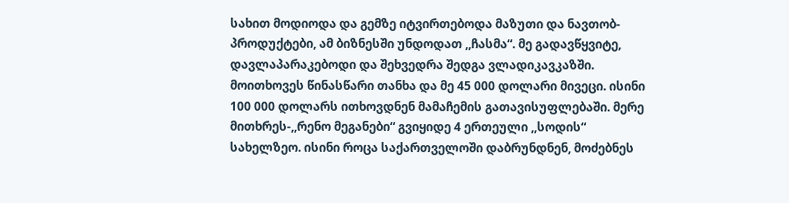სახით მოდიოდა და გემზე იტვირთებოდა მაზუთი და ნავთობ-პროდუქტები, ამ ბიზნესში უნდოდათ ,,ჩასმა“. მე გადავწყვიტე, დავლაპარაკებოდი და შეხვედრა შედგა ვლადიკავკაზში. მოითხოვეს წინასწარი თანხა და მე 45 000 დოლარი მივეცი. ისინი 100 000 დოლარს ითხოვდნენ მამაჩემის გათავისუფლებაში. მერე მითხრეს-,,რენო მეგანები“ გვიყიდე 4 ერთეული ,,სოდის“ სახელზეო. ისინი როცა საქართველოში დაბრუნდნენ, მოძებნეს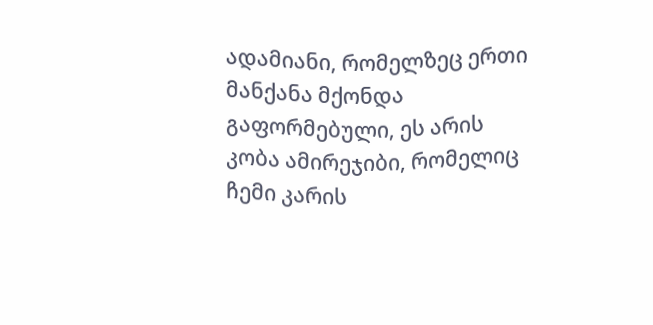ადამიანი, რომელზეც ერთი მანქანა მქონდა გაფორმებული, ეს არის კობა ამირეჯიბი, რომელიც ჩემი კარის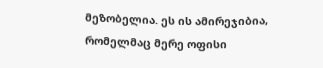მეზობელია. ეს ის ამირეჯიბია, რომელმაც მერე ოფისი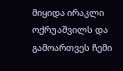მიყიდა ირაკლი ოქრუაშვილს და გამოართვეს ჩემი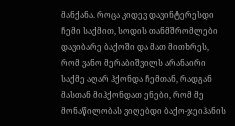მანქანა. როცა კიდევ დავინტერესდი ჩემი საქმით, სოდის თანმშრომლები დავიბარე ბაქოში და მათ მითხრეს, რომ ვანო მერაბიშვილს არანაირი საქმე აღარ ჰქონდა ჩემთან, რადგან მასთან მიჰქონდათ ენები, რომ მე მონაწილობას ვიღებდი ბაქო-ჯეიჰანის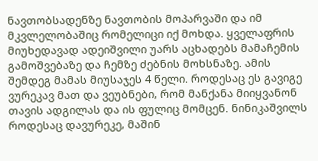ნავთობსადენზე ნავთობის მოპარვაში და იმ მკვლელობაშიც რომელიცი იქ მოხდა. ყველაფრის მიუხედავად ადეიშვილი უარს აცხადებს მამაჩემის გამოშვებაზე და ჩემზე ძებნის მოხსნაზე. ამის შემდეგ მამას მიუსაჯეს 4 წელი. როდესაც ეს გავიგე ვურეკავ მათ და ვეუბნები, რომ მანქანა მიიყვანონ თავის ადგილას და ის ფულიც მომცენ. ნინიკაშვილს როდესაც დავურეკე, მაშინ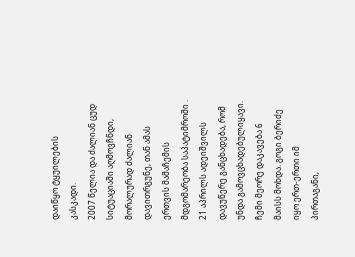დაიწყო ტყუილების კასკადი.
2007 წელია და ძალიან ცუდ სიტუაციაში აღმოვჩნდი, მორალურად ძალიან დავითრგუნე, თან ამას ერთვის მამაჩემის მდგომარეობა საპატიმროში . 21 აპრილს ადეიშვილს დავუწერე განცხადება, რომ უნდა გამოვცხადებულიყავი. ჩემი მეორე დაკავება 6 მაისს მოხდა. გოგი ბერიძე იყო ერთ-ერთი იმ პირთაგანი,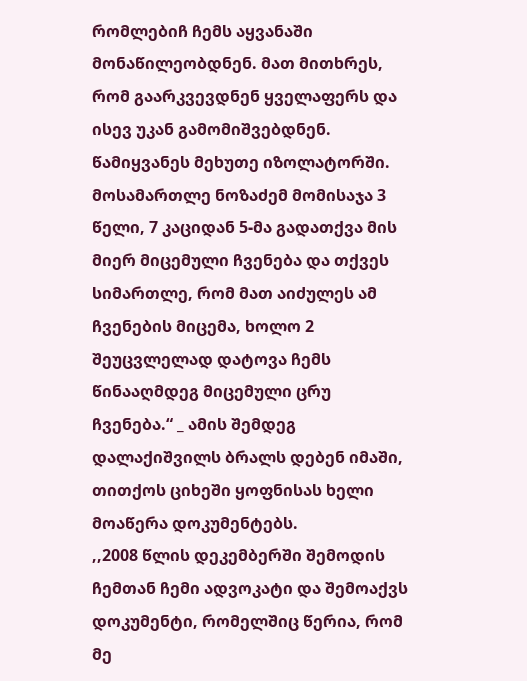რომლებიჩ ჩემს აყვანაში მონაწილეობდნენ. მათ მითხრეს, რომ გაარკვევდნენ ყველაფერს და ისევ უკან გამომიშვებდნენ. წამიყვანეს მეხუთე იზოლატორში. მოსამართლე ნოზაძემ მომისაჯა 3 წელი, 7 კაციდან 5-მა გადათქვა მის მიერ მიცემული ჩვენება და თქვეს სიმართლე, რომ მათ აიძულეს ამ ჩვენების მიცემა, ხოლო 2 შეუცვლელად დატოვა ჩემს წინააღმდეგ მიცემული ცრუ ჩვენება.“ _ ამის შემდეგ დალაქიშვილს ბრალს დებენ იმაში, თითქოს ციხეში ყოფნისას ხელი მოაწერა დოკუმენტებს.
,,2008 წლის დეკემბერში შემოდის ჩემთან ჩემი ადვოკატი და შემოაქვს დოკუმენტი, რომელშიც წერია, რომ მე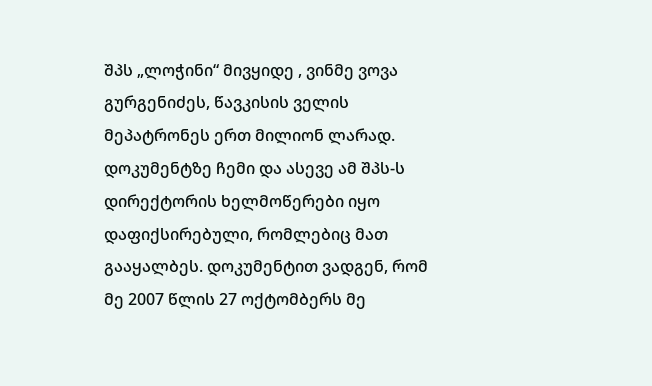შპს „ლოჭინი“ მივყიდე , ვინმე ვოვა გურგენიძეს, წავკისის ველის მეპატრონეს ერთ მილიონ ლარად. დოკუმენტზე ჩემი და ასევე ამ შპს-ს დირექტორის ხელმოწერები იყო დაფიქსირებული, რომლებიც მათ გააყალბეს. დოკუმენტით ვადგენ, რომ მე 2007 წლის 27 ოქტომბერს მე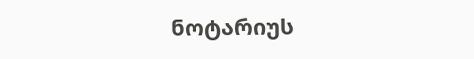ნოტარიუს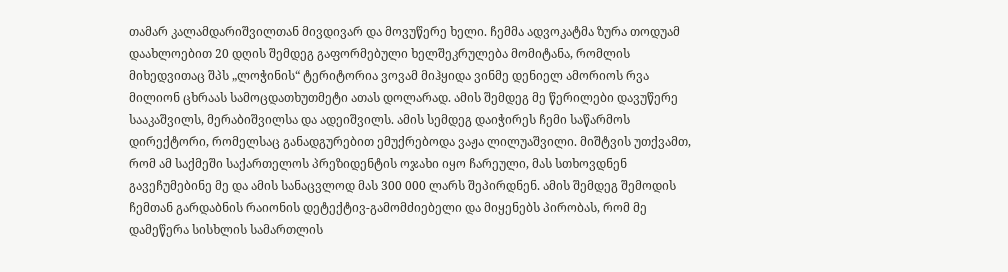თამარ კალამდარიშვილთან მივდივარ და მოვუწერე ხელი. ჩემმა ადვოკატმა ზურა თოდუამ დაახლოებით 20 დღის შემდეგ გაფორმებული ხელშეკრულება მომიტანა, რომლის მიხედვითაც შპს „ლოჭინის“ ტერიტორია ვოვამ მიჰყიდა ვინმე დენიელ ამორიოს რვა მილიონ ცხრაას სამოცდათხუთმეტი ათას დოლარად. ამის შემდეგ მე წერილები დავუწერე სააკაშვილს, მერაბიშვილსა და ადეიშვილს. ამის სემდეგ დაიჭირეს ჩემი საწარმოს დირექტორი, რომელსაც განადგურებით ემუქრებოდა ვაჟა ლილუაშვილი. მიშტვის უთქვამთ, რომ ამ საქმეში საქართელოს პრეზიდენტის ოჯახი იყო ჩარეული, მას სთხოვდნენ გავეჩუმებინე მე და ამის სანაცვლოდ მას 300 000 ლარს შეპირდნენ. ამის შემდეგ შემოდის ჩემთან გარდაბნის რაიონის დეტექტივ-გამომძიებელი და მიყენებს პირობას, რომ მე დამეწერა სისხლის სამართლის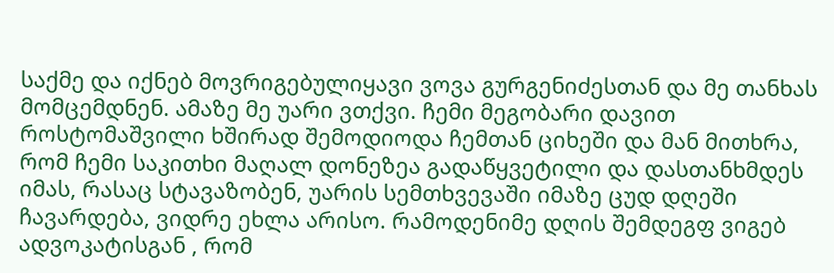საქმე და იქნებ მოვრიგებულიყავი ვოვა გურგენიძესთან და მე თანხას მომცემდნენ. ამაზე მე უარი ვთქვი. ჩემი მეგობარი დავით როსტომაშვილი ხშირად შემოდიოდა ჩემთან ციხეში და მან მითხრა, რომ ჩემი საკითხი მაღალ დონეზეა გადაწყვეტილი და დასთანხმდეს იმას, რასაც სტავაზობენ, უარის სემთხვევაში იმაზე ცუდ დღეში ჩავარდება, ვიდრე ეხლა არისო. რამოდენიმე დღის შემდეგფ ვიგებ ადვოკატისგან , რომ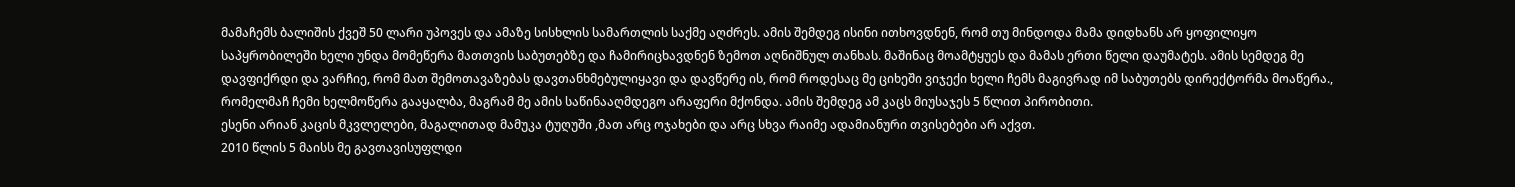მამაჩემს ბალიშის ქვეშ 50 ლარი უპოვეს და ამაზე სისხლის სამართლის საქმე აღძრეს. ამის შემდეგ ისინი ითხოვდნენ, რომ თუ მინდოდა მამა დიდხანს არ ყოფილიყო საპყრობილეში ხელი უნდა მომეწერა მათთვის საბუთებზე და ჩამირიცხავდნენ ზემოთ აღნიშნულ თანხას. მაშინაც მოამტყუეს და მამას ერთი წელი დაუმატეს. ამის სემდეგ მე დავფიქრდი და ვარჩიე, რომ მათ შემოთავაზებას დავთანხმებულიყავი და დავწერე ის, რომ როდესაც მე ციხეში ვიჯექი ხელი ჩემს მაგივრად იმ საბუთებს დირექტორმა მოაწერა., რომელმაჩ ჩემი ხელმოწერა გააყალბა, მაგრამ მე ამის საწინააღმდეგო არაფერი მქონდა. ამის შემდეგ ამ კაცს მიუსაჯეს 5 წლით პირობითი.
ესენი არიან კაცის მკვლელები, მაგალითად მამუკა ტუღუში ,მათ არც ოჯახები და არც სხვა რაიმე ადამიანური თვისებები არ აქვთ.
2010 წლის 5 მაისს მე გავთავისუფლდი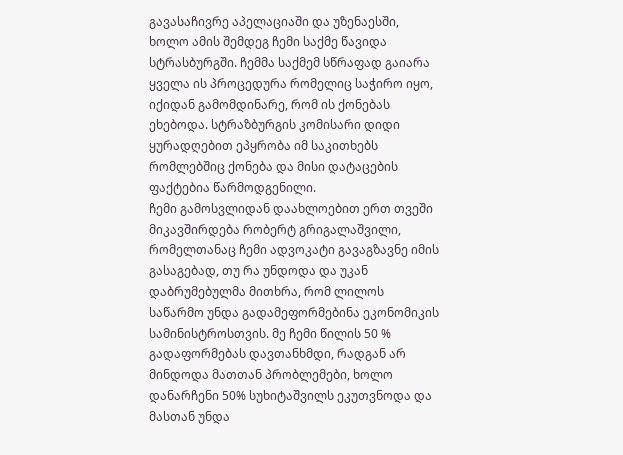გავასაჩივრე აპელაციაში და უზენაესში, ხოლო ამის შემდეგ ჩემი საქმე წავიდა სტრასბურგში. ჩემმა საქმემ სწრაფად გაიარა ყველა ის პროცედურა რომელიც საჭირო იყო, იქიდან გამომდინარე, რომ ის ქონებას ეხებოდა. სტრაზბურგის კომისარი დიდი ყურადღებით ეპყრობა იმ საკითხებს რომლებშიც ქონება და მისი დატაცების ფაქტებია წარმოდგენილი.
ჩემი გამოსვლიდან დაახლოებით ერთ თვეში მიკავშირდება რობერტ გრიგალაშვილი, რომელთანაც ჩემი ადვოკატი გავაგზავნე იმის გასაგებად, თუ რა უნდოდა და უკან დაბრუმებულმა მითხრა, რომ ლილოს საწარმო უნდა გადამეფორმებინა ეკონომიკის სამინისტროსთვის. მე ჩემი წილის 50 % გადაფორმებას დავთანხმდი, რადგან არ მინდოდა მათთან პრობლემები, ხოლო დანარჩენი 50% სუხიტაშვილს ეკუთვნოდა და მასთან უნდა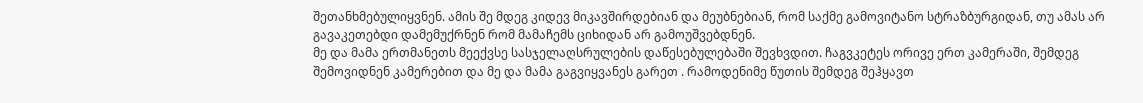შეთანხმებულიყვნენ. ამის შე მდეგ კიდევ მიკავშირდებიან და მეუბნებიან, რომ საქმე გამოვიტანო სტრაზბურგიდან, თუ ამას არ გავაკეთებდი დამემუქრნენ რომ მამაჩემს ციხიდან არ გამოუშვებდნენ.
მე და მამა ერთმანეთს მეექვსე სასჯელაღსრულების დაწესებულებაში შევხვდით. ჩაგვკეტეს ორივე ერთ კამერაში, შემდეგ შემოვიდნენ კამერებით და მე და მამა გაგვიყვანეს გარეთ . რამოდენიმე წუთის შემდეგ შეჰყავთ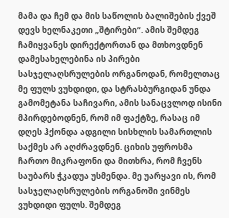მამა და ჩემ და მის საწოლის ბალიშების ქვეშ დევს ხელნაკეთი „შტირები“. ამის შემდეგ ჩამიყვანეს დირექტორთან და მთხოვდნენ დამესახელებინა ის პირები სასჯელაღსრულების ორგანოდან, რომელთაც მე ფულს ვუხდიდი, და სტრასბურგიდან უნდა გამომეტანა საჩივარი, ამის სანაცვლოდ ისინი მპირდებოდნენ, რომ იმ ფაქტზე, რასაც იმ დღეს ჰქონდა ადგილი სისხლის სამართლის საქმეს არ აღძრავდნენ. ციხის უფროსმა ჩართო მიკრაფონი და მითხრა, რომ ჩვენს საუბარს ჭკადუა უსმენდა. მე უარყავი ის, რომ სასჯელაღსრულების ორგანოში ვინმეს ვუხდიდი ფულს. შემდეგ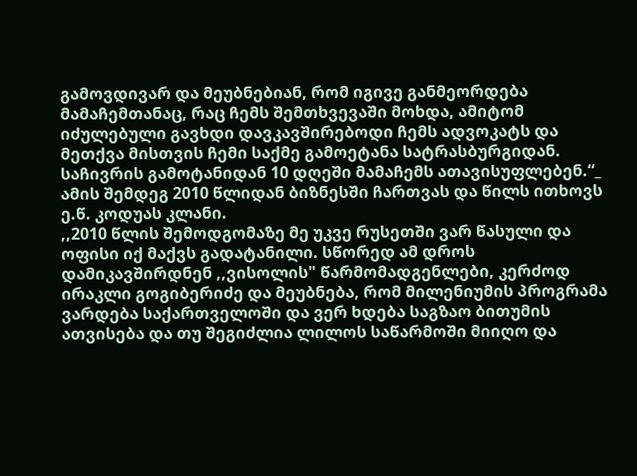გამოვდივარ და მეუბნებიან, რომ იგივე განმეორდება მამაჩემთანაც, რაც ჩემს შემთხვევაში მოხდა, ამიტომ იძულებული გავხდი დავკავშირებოდი ჩემს ადვოკატს და მეთქვა მისთვის ჩემი საქმე გამოეტანა სატრასბურგიდან. საჩივრის გამოტანიდან 10 დღეში მამაჩემს ათავისუფლებენ.“_ ამის შემდეგ 2010 წლიდან ბიზნესში ჩართვას და წილს ითხოვს ე.წ. კოდუას კლანი.
,,2010 წლის შემოდგომაზე მე უკვე რუსეთში ვარ წასული და ოფისი იქ მაქვს გადატანილი. სწორედ ამ დროს დამიკავშირდნენ ,,ვისოლის" წარმომადგენლები, კერძოდ ირაკლი გოგიბერიძე და მეუბნება, რომ მილენიუმის პროგრამა ვარდება საქართველოში და ვერ ხდება საგზაო ბითუმის ათვისება და თუ შეგიძლია ლილოს საწარმოში მიიღო და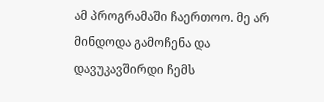ამ პროგრამაში ჩაერთოო. მე არ მინდოდა გამოჩენა და დავუკავშირდი ჩემს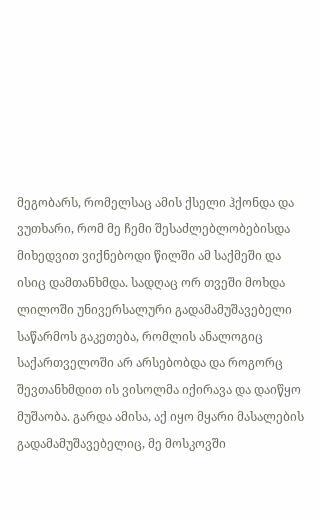მეგობარს, რომელსაც ამის ქსელი ჰქონდა და ვუთხარი, რომ მე ჩემი შესაძლებლობებისდა მიხედვით ვიქნებოდი წილში ამ საქმეში და ისიც დამთანხმდა. სადღაც ორ თვეში მოხდა ლილოში უნივერსალური გადამამუშავებელი საწარმოს გაკეთება, რომლის ანალოგიც საქართველოში არ არსებობდა და როგორც შევთანხმდით ის ვისოლმა იქირავა და დაიწყო მუშაობა. გარდა ამისა, აქ იყო მყარი მასალების გადამამუშავებელიც, მე მოსკოვში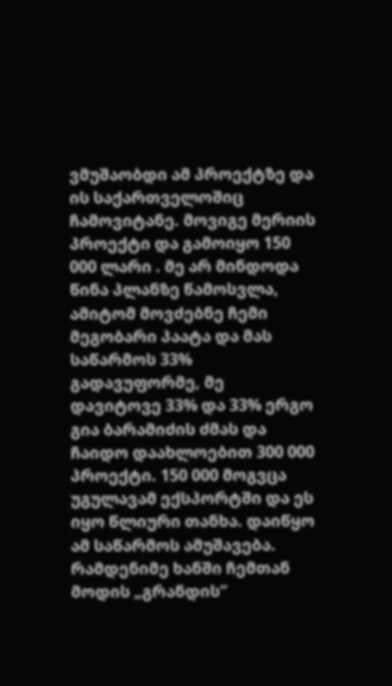ვმუშაობდი ამ პროექტზე და ის საქართველოშიც ჩამოვიტანე. მოვიგე მერიის პროექტი და გამოიყო 150 000 ლარი . მე არ მინდოდა წინა პლანზე წამოსვლა, ამიტომ მოვძებნე ჩემი მეგობარი პაატა და მას საწარმოს 33% გადავუფორმე, მე დავიტოვე 33% და 33% ერგო გია ბარამიძის ძმას და ჩაიდო დაახლოებით 300 000 პროექტი. 150 000 მოგვცა უგულავამ ექსპორტში და ეს იყო წლიური თანხა. დაიწყო ამ საწარმოს ამუშავება. რამდენიმე ხანში ჩემთან მოდის „გრანდის“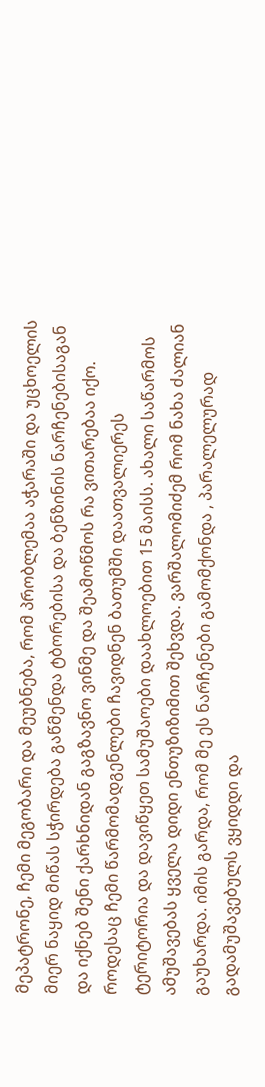მეპატრონე, ჩემი მეგობარი და მეუბნება, რომ პრობლემაა აჭარაში და უცხოელის მიერ ნაყიდ მიწას სჭირდება გაწმენდა ტბორებისა და ბენზინის ნარჩენებისაგან და იქნებ შენი ქარხნიდან გაგზავნო ვინმე და შეამოწმოს რა ვითარებაა იქო. როდესაც ჩემი წარმომადგენლები ჩავიდნენ ბათუმში დაათვალიერეს ტერიტორია და დავიწყეთ სამუშაოები დაახლოებით 15 მაისს. ახალი საწარმოს ამუშავებას ყველა დიდი ენთუზიზიმით შეხვდა. ვარშალომიძემ რომ ნახა ძალიან გაუხარდა. იმის გარდა, რომ მე ეს ნარჩენები გამომქონდა , პარალელურად გადამუშავებულს ვყიდდი და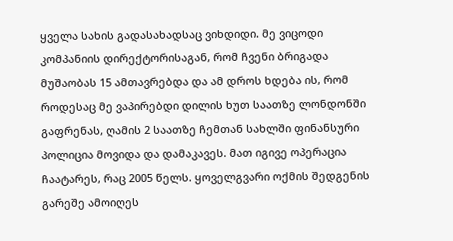ყველა სახის გადასახადსაც ვიხდიდი. მე ვიცოდი კომპანიის დირექტორისაგან, რომ ჩვენი ბრიგადა მუშაობას 15 ამთავრებდა და ამ დროს ხდება ის, რომ როდესაც მე ვაპირებდი დილის ხუთ საათზე ლონდონში გაფრენას, ღამის 2 საათზე ჩემთან სახლში ფინანსური პოლიცია მოვიდა და დამაკავეს. მათ იგივე ოპერაცია ჩაატარეს, რაც 2005 წელს. ყოველგვარი ოქმის შედგენის გარეშე ამოიღეს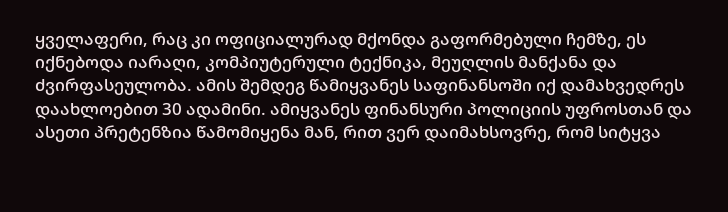ყველაფერი, რაც კი ოფიციალურად მქონდა გაფორმებული ჩემზე, ეს იქნებოდა იარაღი, კომპიუტერული ტექნიკა, მეუღლის მანქანა და ძვირფასეულობა. ამის შემდეგ წამიყვანეს საფინანსოში იქ დამახვედრეს დაახლოებით 30 ადამინი. ამიყვანეს ფინანსური პოლიციის უფროსთან და ასეთი პრეტენზია წამომიყენა მან, რით ვერ დაიმახსოვრე, რომ სიტყვა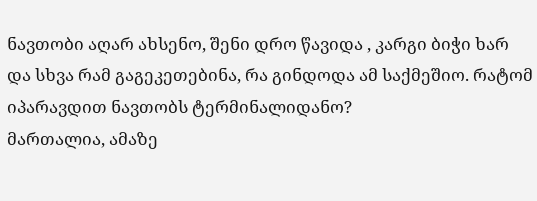ნავთობი აღარ ახსენო, შენი დრო წავიდა , კარგი ბიჭი ხარ და სხვა რამ გაგეკეთებინა, რა გინდოდა ამ საქმეშიო. რატომ იპარავდით ნავთობს ტერმინალიდანო?
მართალია, ამაზე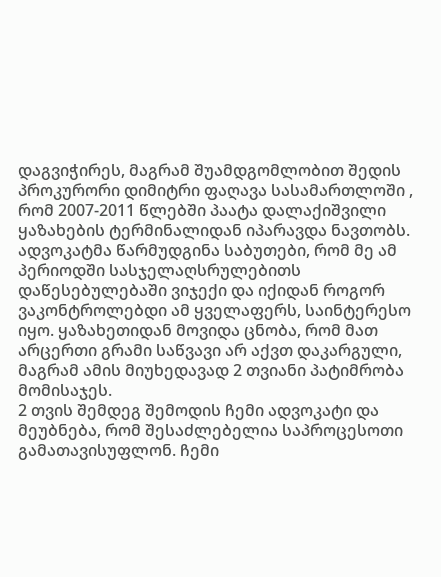დაგვიჭირეს, მაგრამ შუამდგომლობით შედის პროკურორი დიმიტრი ფაღავა სასამართლოში , რომ 2007-2011 წლებში პაატა დალაქიშვილი ყაზახების ტერმინალიდან იპარავდა ნავთობს. ადვოკატმა წარმუდგინა საბუთები, რომ მე ამ პერიოდში სასჯელაღსრულებითს დაწესებულებაში ვიჯექი და იქიდან როგორ ვაკონტროლებდი ამ ყველაფერს, საინტერესო იყო. ყაზახეთიდან მოვიდა ცნობა, რომ მათ არცერთი გრამი საწვავი არ აქვთ დაკარგული, მაგრამ ამის მიუხედავად 2 თვიანი პატიმრობა მომისაჯეს.
2 თვის შემდეგ შემოდის ჩემი ადვოკატი და მეუბნება, რომ შესაძლებელია საპროცესოთი გამათავისუფლონ. ჩემი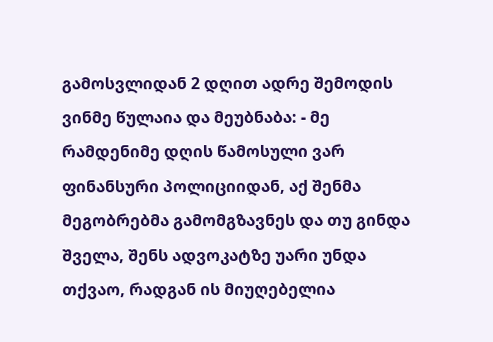გამოსვლიდან 2 დღით ადრე შემოდის ვინმე წულაია და მეუბნაბა: - მე რამდენიმე დღის წამოსული ვარ ფინანსური პოლიციიდან, აქ შენმა მეგობრებმა გამომგზავნეს და თუ გინდა შველა, შენს ადვოკატზე უარი უნდა თქვაო, რადგან ის მიუღებელია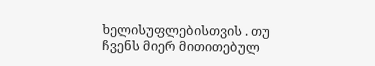ხელისუფლებისთვის . თუ ჩვენს მიერ მითითებულ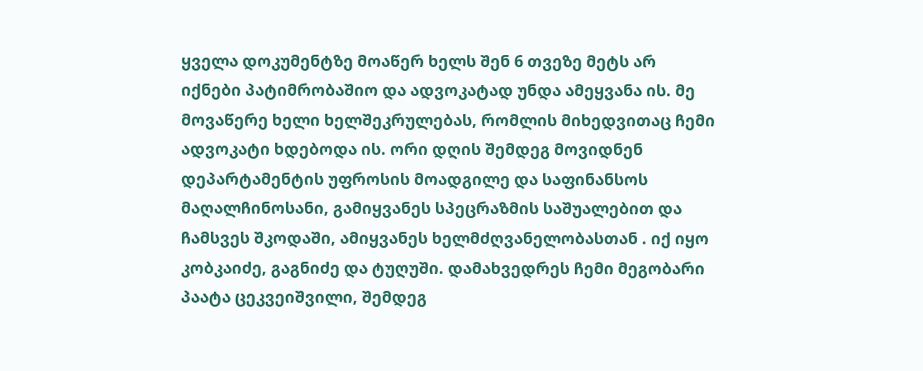ყველა დოკუმენტზე მოაწერ ხელს შენ 6 თვეზე მეტს არ იქნები პატიმრობაშიო და ადვოკატად უნდა ამეყვანა ის. მე მოვაწერე ხელი ხელშეკრულებას, რომლის მიხედვითაც ჩემი ადვოკატი ხდებოდა ის. ორი დღის შემდეგ მოვიდნენ დეპარტამენტის უფროსის მოადგილე და საფინანსოს მაღალჩინოსანი, გამიყვანეს სპეცრაზმის საშუალებით და ჩამსვეს შკოდაში, ამიყვანეს ხელმძღვანელობასთან . იქ იყო კობკაიძე, გაგნიძე და ტუღუში. დამახვედრეს ჩემი მეგობარი პაატა ცეკვეიშვილი, შემდეგ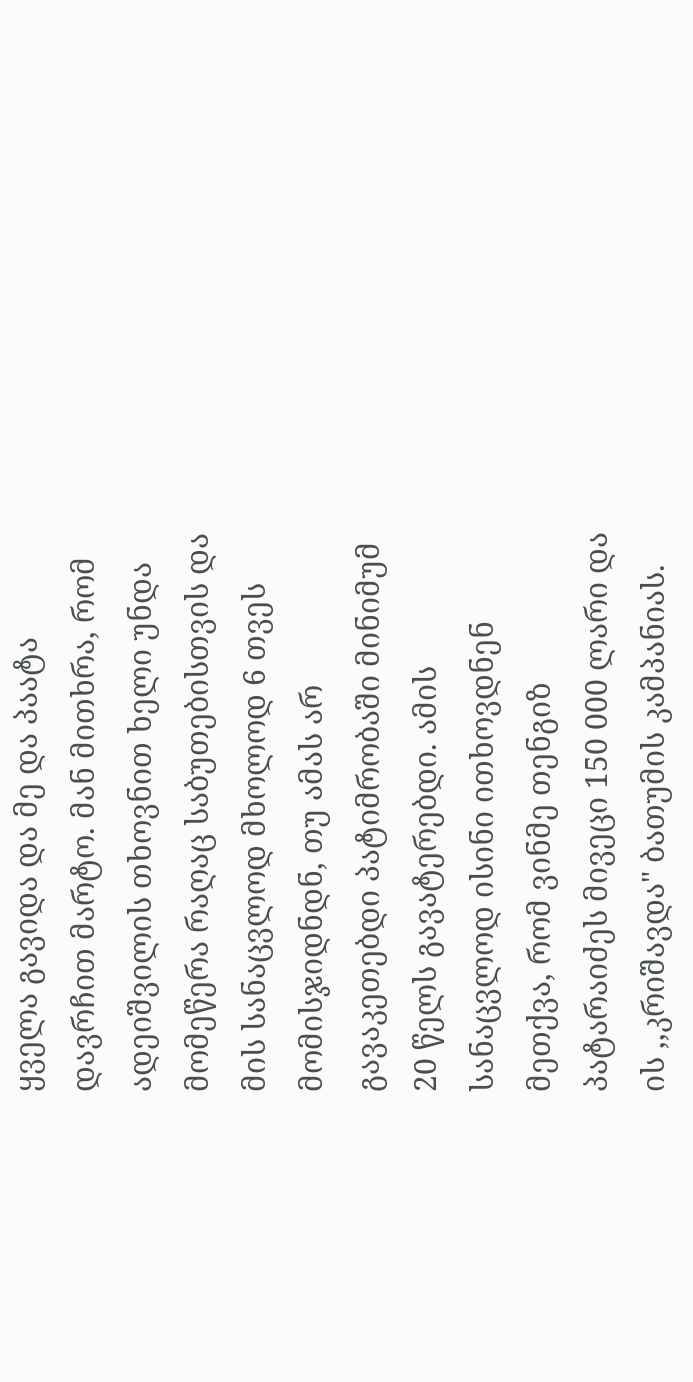ყველა გავიდა და მე და პაატა დავრჩით მარტო. მან მითხრა, რომ ადეიშვილის თხოვნით ხელი უნდა მომეწერა რაღაც საბუთებისთვის და მის სანაცვლოდ მხოლოდ 6 თვეს მომისჯიდნდნ, თუ ამას არ გავაკეთებდი პატიმრობაში მინიმუმ 20 წელს გავატერებდი. ამის სანაცვლოდ ისინი ითხოვდნენ მეთქვა, რომ ვინმე თენგიზ პატარაიძეს მივეცი 150 000 ლარი და ის ,,კრიშავდა" ბათუმის კამპანიას.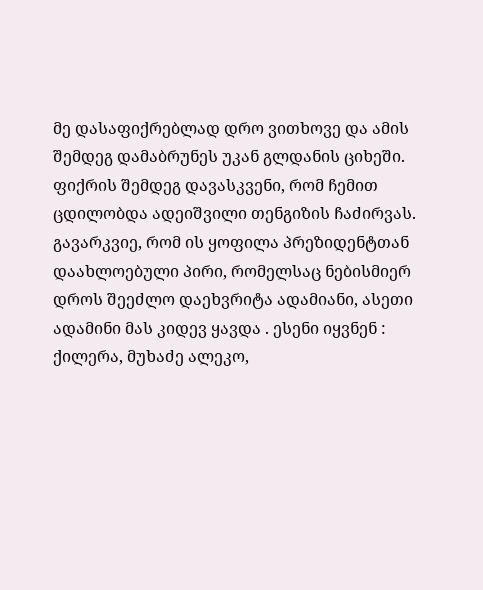მე დასაფიქრებლად დრო ვითხოვე და ამის შემდეგ დამაბრუნეს უკან გლდანის ციხეში. ფიქრის შემდეგ დავასკვენი, რომ ჩემით ცდილობდა ადეიშვილი თენგიზის ჩაძირვას. გავარკვიე, რომ ის ყოფილა პრეზიდენტთან დაახლოებული პირი, რომელსაც ნებისმიერ დროს შეეძლო დაეხვრიტა ადამიანი, ასეთი ადამინი მას კიდევ ყავდა . ესენი იყვნენ : ქილერა, მუხაძე ალეკო,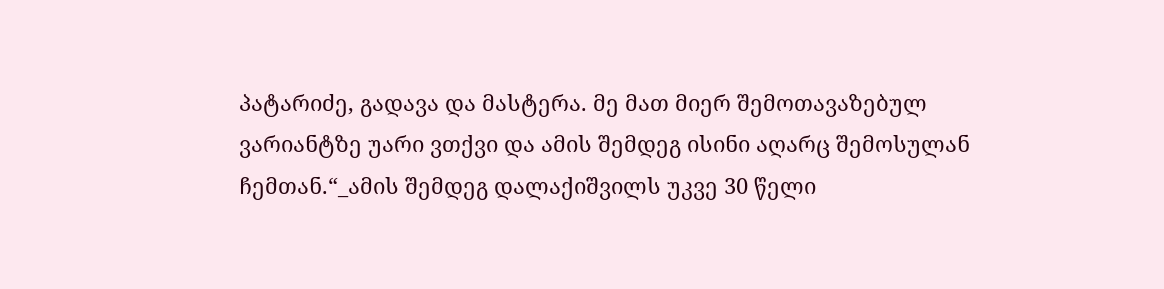პატარიძე, გადავა და მასტერა. მე მათ მიერ შემოთავაზებულ ვარიანტზე უარი ვთქვი და ამის შემდეგ ისინი აღარც შემოსულან ჩემთან.“_ამის შემდეგ დალაქიშვილს უკვე 30 წელი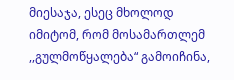მიესაჯა, ესეც მხოლოდ იმიტომ, რომ მოსამართლემ ,,გულმოწყალება“ გამოიჩინა,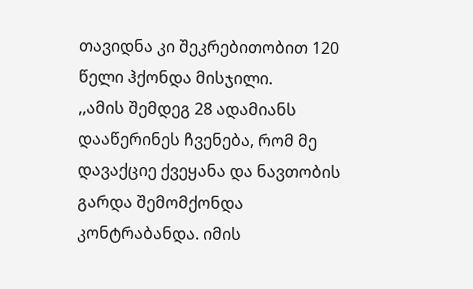თავიდნა კი შეკრებითობით 120 წელი ჰქონდა მისჯილი.
,,ამის შემდეგ 28 ადამიანს დააწერინეს ჩვენება, რომ მე დავაქციე ქვეყანა და ნავთობის გარდა შემომქონდა კონტრაბანდა. იმის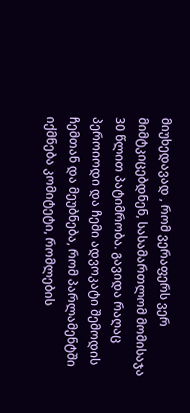მიუხედავად , რომ ვერაფერს ვერ მიმტკიცებდნენ, სასამართლომ მომისაჯა 30 წლით პატიმრობა. გავიდა რაღაც პეროიოდი და ჩემი ადვოკატი შემოდის ჩემთან და მეუბნება, რომ პარლამენტში იქმნება კომიტეტი, რომლების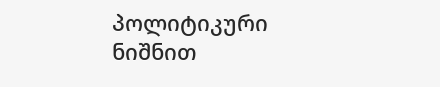პოლიტიკური ნიშნით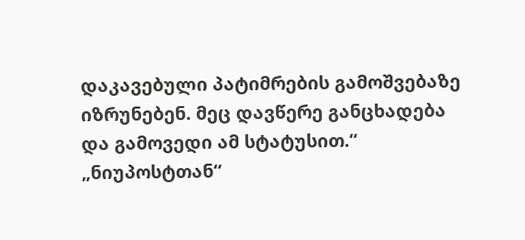დაკავებული პატიმრების გამოშვებაზე იზრუნებენ. მეც დავწერე განცხადება და გამოვედი ამ სტატუსით.“
„ნიუპოსტთან“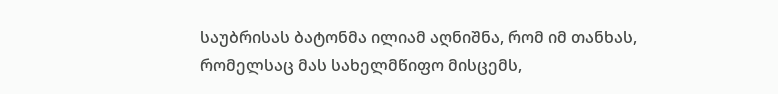საუბრისას ბატონმა ილიამ აღნიშნა, რომ იმ თანხას, რომელსაც მას სახელმწიფო მისცემს,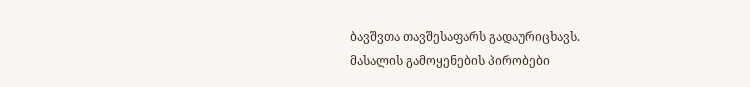ბავშვთა თავშესაფარს გადაურიცხავს.
მასალის გამოყენების პირობები